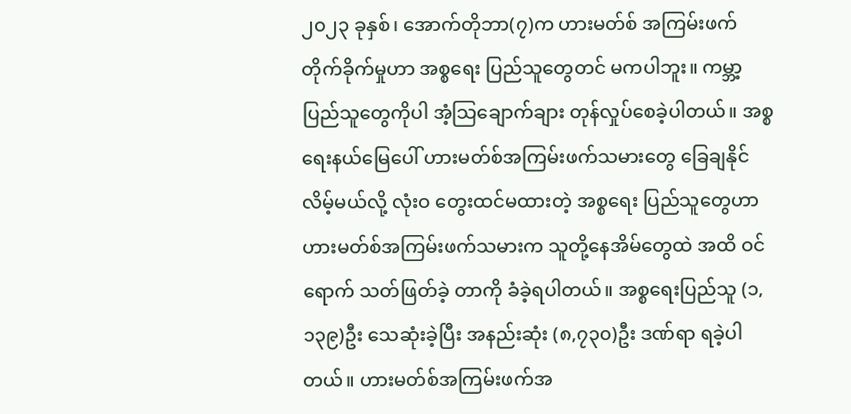၂၀၂၃ ခုနှစ်၊ အောက်တိုဘာ(၇)က ဟားမတ်စ် အကြမ်းဖက်တိုက်ခိုက်မှုဟာ အစ္စရေး ပြည်သူတွေတင် မကပါဘူး။ ကမ္ဘာ့ပြည်သူတွေကိုပါ အံ့သြချောက်ချား တုန်လှုပ်စေခဲ့ပါတယ်။ အစ္စရေးနယ်မြေပေါ် ဟားမတ်စ်အကြမ်းဖက်သမားတွေ ခြေချနိုင်လိမ့်မယ်လို့ လုံးဝ တွေးထင်မထားတဲ့ အစ္စရေး ပြည်သူတွေဟာ ဟားမတ်စ်အကြမ်းဖက်သမားက သူတို့နေအိမ်တွေထဲ အထိ ဝင်ရောက် သတ်ဖြတ်ခဲ့ တာကို ခံခဲ့ရပါတယ်။ အစ္စရေးပြည်သူ (၁,၁၃၉)ဦး သေဆုံးခဲ့ပြီး အနည်းဆုံး (၈,၇၃၀)ဦး ဒဏ်ရာ ရခဲ့ပါတယ်။ ဟားမတ်စ်အကြမ်းဖက်အ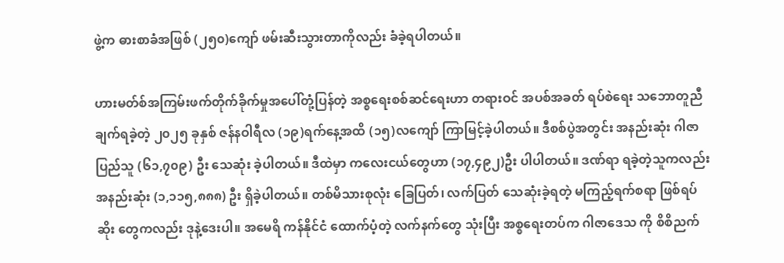ဖွဲ့က ဓားစာခံအဖြစ် (၂၅၀)ကျော် ဖမ်းဆီးသွားတာကိုလည်း ခံခဲ့ရပါတယ်။

ဟားမတ်စ်အကြမ်းဖက်တိုက်ခိုက်မှုအပေါ်တုံ့ပြန်တဲ့ အစ္စရေးစစ်ဆင်ရေးဟာ တရားဝင် အပစ်အခတ် ရပ်စဲရေး သဘောတူညီချက်ရခဲ့တဲ့ ၂၀၂၅ ခုနှစ် ဇန်နဝါရီလ (၁၉)ရက်နေ့အထိ (၁၅)လကျော် ကြာမြင့်ခဲ့ပါတယ်။ ဒီစစ်ပွဲအတွင်း အနည်းဆုံး ဂါဇာပြည်သူ (၆၁,၇၀၉) ဦး သေဆုံး ခဲ့ပါတယ်။ ဒီထဲမှာ ကလေးငယ်တွေဟာ (၁၇,၄၉၂)ဦး ပါပါတယ်။ ဒဏ်ရာ ရခဲ့တဲ့သူကလည်း အနည်းဆုံး (၁,၁၁၅,၈၈၈) ဦး ရှိခဲ့ပါတယ်။ တစ်မိသားစုလုံး ခြေပြတ်၊ လက်ပြတ် သေဆုံးခဲ့ရတဲ့ မကြည့်ရက်စရာ ဖြစ်ရပ်ဆိုး တွေကလည်း ဒုနဲ့ဒေးပါ။ အမေရိ ကန်နိုင်ငံ ထောက်ပံ့တဲ့ လက်နက်တွေ သုံးပြီး အစ္စရေးတပ်က ဂါဇာဒေသ ကို စိစိညက်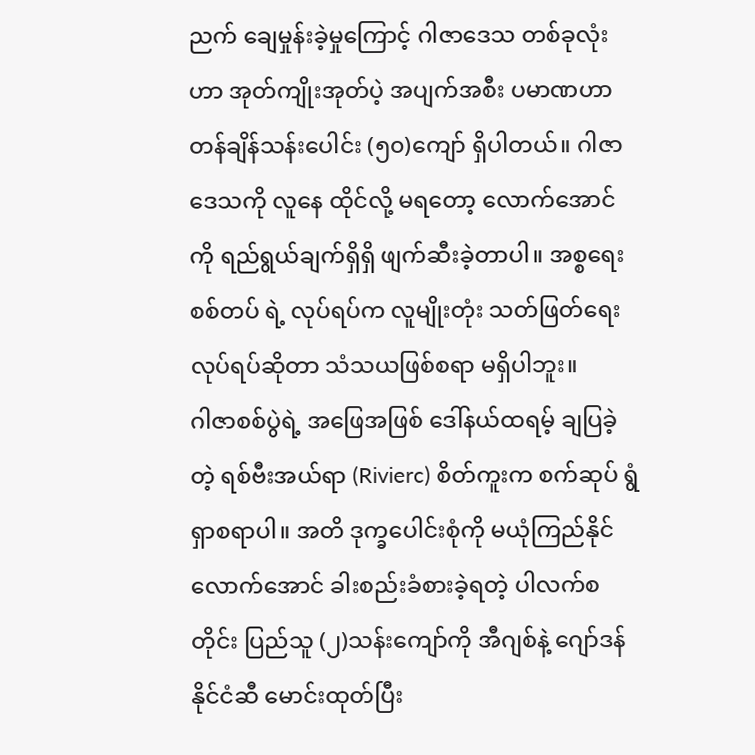ညက် ချေမှုန်းခဲ့မှုကြောင့် ဂါဇာဒေသ တစ်ခုလုံးဟာ အုတ်ကျိုးအုတ်ပဲ့ အပျက်အစီး ပမာဏဟာ တန်ချိန်သန်းပေါင်း (၅၀)ကျော် ရှိပါတယ်။ ဂါဇာဒေသကို လူနေ ထိုင်လို့ မရတော့ လောက်အောင်ကို ရည်ရွယ်ချက်ရှိရှိ ဖျက်ဆီးခဲ့တာပါ။ အစ္စရေးစစ်တပ် ရဲ့ လုပ်ရပ်က လူမျိုးတုံး သတ်ဖြတ်ရေး လုပ်ရပ်ဆိုတာ သံသယဖြစ်စရာ မရှိပါဘူး။
ဂါဇာစစ်ပွဲရဲ့ အဖြေအဖြစ် ဒေါ်နယ်ထရမ့် ချပြခဲ့တဲ့ ရစ်ဗီးအယ်ရာ (Rivierc) စိတ်ကူးက စက်ဆုပ် ရွံရှာစရာပါ။ အတိ ဒုက္ခပေါင်းစုံကို မယုံကြည်နိုင်လောက်အောင် ခါးစည်းခံစားခဲ့ရတဲ့ ပါလက်စတိုင်း ပြည်သူ (၂)သန်းကျော်ကို အီဂျစ်နဲ့ ဂျော်ဒန်နိုင်ငံဆီ မောင်းထုတ်ပြီး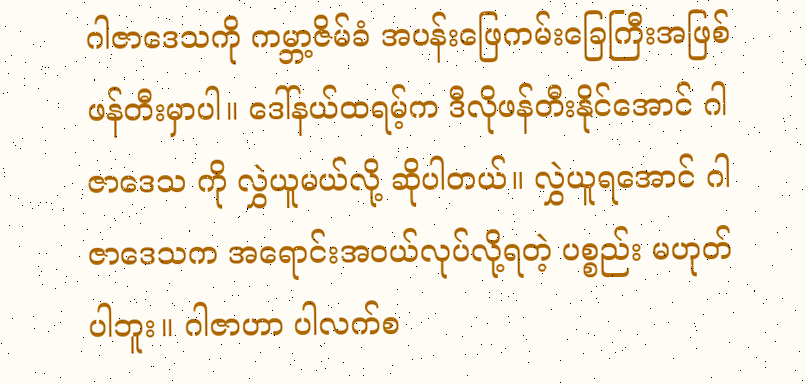ဂါဇာဒေသကို ကမ္ဘာ့ဇိမ်ခံ အပန်းဖြေကမ်းခြေကြီးအဖြစ် ဖန်တီးမှာပါ။ ဒေါ်နယ်ထရမ့်က ဒီလိုဖန်တီးနိုင်အောင် ဂါဇာဒေသ ကို လွှဲယူမယ်လို့ ဆိုပါတယ်။ လွှဲယူရအောင် ဂါဇာဒေသက အရောင်းအဝယ်လုပ်လို့ရတဲ့ ပစ္စည်း မဟုတ်ပါဘူး။ ဂါဇာဟာ ပါလက်စ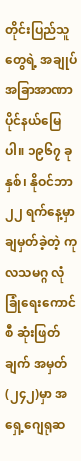တိုင်းပြည်သူတွေရဲ့ အချုပ်အခြာအာဏာ ပိုင်နယ်မြေပါ။ ၁၉၆၇ ခုနှစ်၊ နိုဝင်ဘာ ၂၂ ရက်နေ့မှာချမှတ်ခဲ့တဲ့ ကုလသမဂ္ဂ လုံခြုံရေးကောင်စီ ဆုံးဖြတ်ချက် အမှတ်(၂၄၂)မှာ အရှေ့ဂျေရုဆ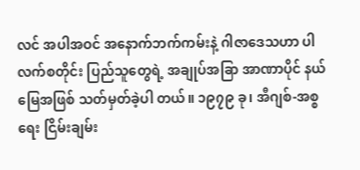လင် အပါအဝင် အနောက်ဘက်ကမ်းနဲ့ ဂါဇာဒေသဟာ ပါလက်စတိုင်း ပြည်သူတွေရဲ့ အချုပ်အခြာ အာဏာပိုင် နယ်မြေအဖြစ် သတ်မှတ်ခဲ့ပါ တယ်။ ၁၉၇၉ ခု၊ အီဂျစ်-အစ္စရေး ငြိမ်းချမ်း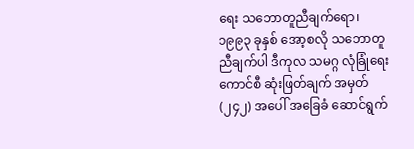ရေး သဘောတူညီချက်ရော၊ ၁၉၉၃ ခုနှစ် အော့စလို သဘောတူညီချက်ပါ ဒီကုလ သမဂ္ဂ လုံခြုံရေးကောင်စီ ဆုံးဖြတ်ချက် အမှတ်(၂၄၂) အပေါ် အခြေခံ ဆောင်ရွက်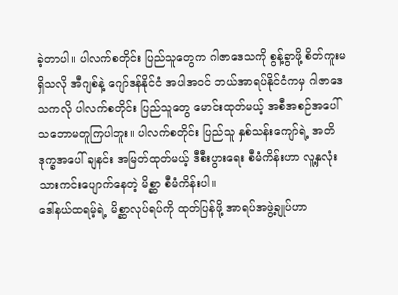ခဲ့တာပါ။ ပါလက်စတိုင်း ပြည်သူတွေက ဂါဇာဒေသကို စွန့်ခွာဖို့ စိတ်ကူးမရှိသလို အီဂျစ်နဲ့ ဂျော်ဒန်နိုင်ငံ အပါအဝင် ဘယ်အာရပ်နိုင်ငံကမှ ဂါဇာဒေသကလို ပါလက်စတိုင်း ပြည်သူတွေ မောင်းထုတ်မယ့် အစီအစဉ်အပေါ် သဘောမတူကြပါဘူး။ ပါလက်စတိုင်း ပြည်သူ နှစ်သန်းကျော်ရဲ့ အတိဒုက္ခအပေါ် ချနင်း အမြတ်ထုတ်မယ့် ဒီစီးပွားရေး စီမံကိန်းဟာ လူ့နှလုံးသားကင်းပျောက်နေတဲ့ မိစ္ဆာ စီမံကိန်းပါ။
ဒေါ်နယ်ထရမ့်ရဲ့ မိစ္ဆာလုပ်ရပ်ကို ထုတ်ပြန်ဖို့ အာရပ်အဖွဲ့ချုပ်ဟာ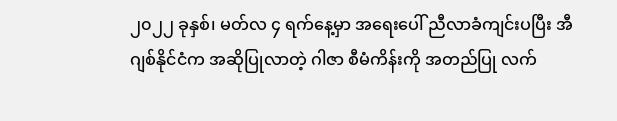၂၀၂၂ ခုနှစ်၊ မတ်လ ၄ ရက်နေ့မှာ အရေးပေါ် ညီလာခံကျင်းပပြီး အီဂျစ်နိုင်ငံက အဆိုပြုလာတဲ့ ဂါဇာ စီမံကိန်းကို အတည်ပြု လက်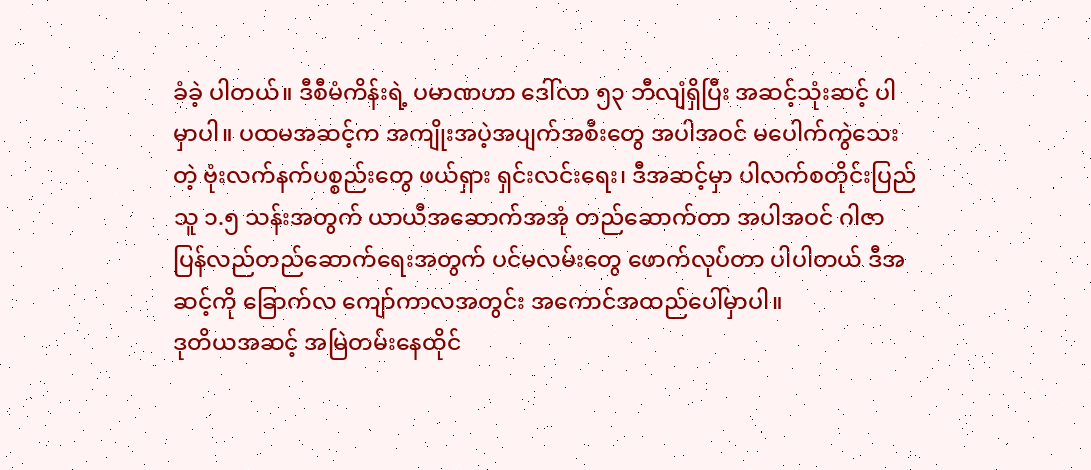ခံခဲ့ ပါတယ်။ ဒီစီမံကိန်းရဲ့ ပမာဏဟာ ဒေါ်လာ ၅၃ ဘီလျံရှိပြီး အဆင့်သုံးဆင့် ပါမှာပါ။ ပထမအဆင့်က အကျိုးအပဲ့အပျက်အစီးတွေ အပါအဝင် မပေါက်ကွဲသေးတဲ့ ဗုံးလက်နက်ပစ္စည်းတွေ ဖယ်ရှား ရှင်းလင်းရေး၊ ဒီအဆင့်မှာ ပါလက်စတိုင်းပြည်သူ ၁.၅ သန်းအတွက် ယာယီအဆောက်အအုံ တည်ဆောက်တာ အပါအဝင် ဂါဇာပြန်လည်တည်ဆောက်ရေးအတွက် ပင်မလမ်းတွေ ဖောက်လုပ်တာ ပါပါတယ် ဒီအဆင့်ကို ခြောက်လ ကျော်ကာလအတွင်း အကောင်အထည်ပေါ်မှာပါ။
ဒုတိယအဆင့် အမြဲတမ်းနေထိုင်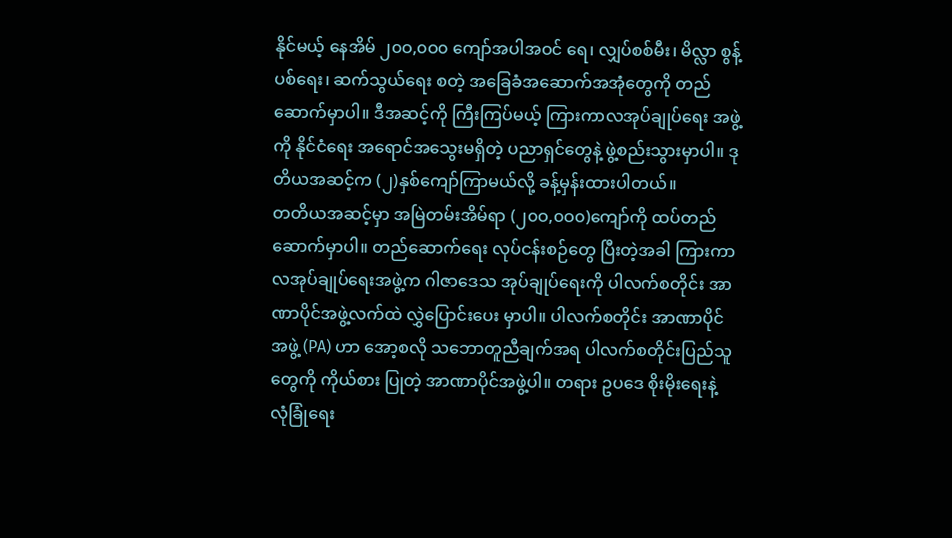နိုင်မယ့် နေအိမ် ၂၀ဝ,၀ဝ၀ ကျော်အပါအဝင် ရေ၊ လျှပ်စစ်မီး၊ မိလ္လာ စွန့်ပစ်ရေး၊ ဆက်သွယ်ရေး စတဲ့ အခြေခံအဆောက်အအုံတွေကို တည်ဆောက်မှာပါ။ ဒီအဆင့်ကို ကြီးကြပ်မယ့် ကြားကာလအုပ်ချုပ်ရေး အဖွဲ့ကို နိုင်ငံရေး အရောင်အသွေးမရှိတဲ့ ပညာရှင်တွေနဲ့ ဖွဲ့စည်းသွားမှာပါ။ ဒုတိယအဆင့်က (၂)နှစ်ကျော်ကြာမယ်လို့ ခန့်မှန်းထားပါတယ်။
တတိယအဆင့်မှာ အမြဲတမ်းအိမ်ရာ (၂၀ဝ,၀ဝ၀)ကျော်ကို ထပ်တည်ဆောက်မှာပါ။ တည်ဆောက်ရေး လုပ်ငန်းစဉ်တွေ ပြီးတဲ့အခါ ကြားကာလအုပ်ချုပ်ရေးအဖွဲ့က ဂါဇာဒေသ အုပ်ချုပ်ရေးကို ပါလက်စတိုင်း အာဏာပိုင်အဖွဲ့လက်ထဲ လွှဲပြောင်းပေး မှာပါ။ ပါလက်စတိုင်း အာဏာပိုင်အဖွဲ့ (PA) ဟာ အော့စလို သဘောတူညီချက်အရ ပါလက်စတိုင်းပြည်သူတွေကို ကိုယ်စား ပြုတဲ့ အာဏာပိုင်အဖွဲ့ပါ။ တရား ဥပဒေ စိုးမိုးရေးနဲ့ လုံခြုံရေး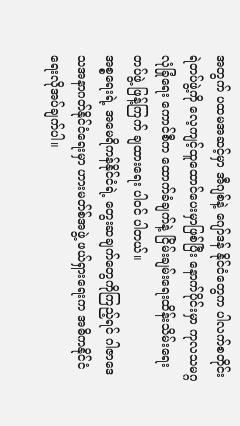အတွက် ပထမအဆင့်မှာ အီဂျစ်နဲ့ ဂျော်ဒန် နိုင်ငံတွေက ပါလက်စတိုင်း ရဲတပ်ဖွဲ့ကို လေ့ကျင့်ထူထောင်ပေးမှာဖြစ်ပြီး နောက်ပိုင်းမှာ ကုလသမဂ္ဂ လုံခြုံရေး ကောင်စီက ထောက်ခံချက်နဲ့ ငြိမ်းချမ်းရေးထိန်းသိမ်းရေးတပ်ဖွဲ့ ဖြန့်ကြက် ချထားရေး ပါဝင် ပါတယ်။
အစ္စရေးရဲ့ အမေရိကန်နိုင်ငံရဲ့ တွေးဆချက်တွေကိုကြည့်ရင် ဂါဇာဒေသအနာဂတ်နိုင်ငံရေးမှာ ဟားမတ်စ်အဖွဲ့ ဖယ်ရှားရေးက အဓိကနိုင်ငံရေးလိုအပ်ချက်ပါ။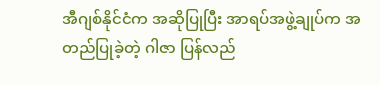အီဂျစ်နိုင်ငံက အဆိုပြုပြီး အာရပ်အဖွဲ့ချုပ်က အတည်ပြုခဲ့တဲ့ ဂါဇာ ပြန်လည်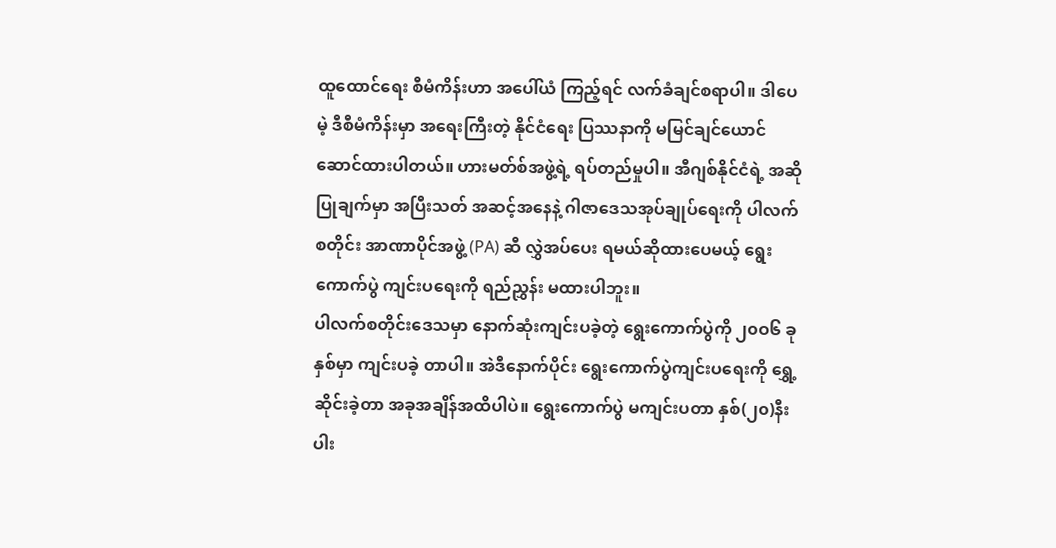ထူထောင်ရေး စီမံကိန်းဟာ အပေါ်ယံ ကြည့်ရင် လက်ခံချင်စရာပါ။ ဒါပေမဲ့ ဒီစီမံကိန်းမှာ အရေးကြီးတဲ့ နိုင်ငံရေး ပြဿနာကို မမြင်ချင်ယောင်ဆောင်ထားပါတယ်။ ဟားမတ်စ်အဖွဲ့ရဲ့ ရပ်တည်မှုပါ။ အီဂျစ်နိုင်ငံရဲ့ အဆိုပြုချက်မှာ အပြီးသတ် အဆင့်အနေနဲ့ ဂါဇာဒေသအုပ်ချုပ်ရေးကို ပါလက်စတိုင်း အာဏာပိုင်အဖွဲ့ (PA) ဆီ လွှဲအပ်ပေး ရမယ်ဆိုထားပေမယ့် ရွေးကောက်ပွဲ ကျင်းပရေးကို ရည်ညွှန်း မထားပါဘူး။
ပါလက်စတိုင်းဒေသမှာ နောက်ဆုံးကျင်းပခဲ့တဲ့ ရွေးကောက်ပွဲကို ၂၀ဝ၆ ခုနှစ်မှာ ကျင်းပခဲ့ တာပါ။ အဲဒီနောက်ပိုင်း ရွေးကောက်ပွဲကျင်းပရေးကို ရွှေ့ဆိုင်းခဲ့တာ အခုအချိန်အထိပါပဲ။ ရွေးကောက်ပွဲ မကျင်းပတာ နှစ်(၂၀)နီးပါး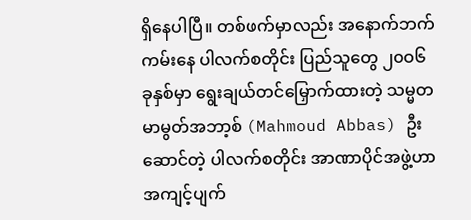ရှိနေပါပြီ။ တစ်ဖက်မှာလည်း အနောက်ဘက် ကမ်းနေ ပါလက်စတိုင်း ပြည်သူတွေ ၂၀ဝ၆ ခုနှစ်မှာ ရွေးချယ်တင်မြှောက်ထားတဲ့ သမ္မတ မာမွတ်အဘာ့စ် (Mahmoud Abbas) ဦးဆောင်တဲ့ ပါလက်စတိုင်း အာဏာပိုင်အဖွဲ့ဟာ အကျင့်ပျက်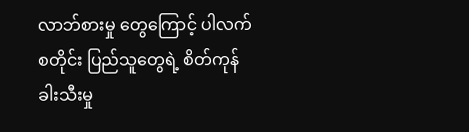လာဘ်စားမှု တွေကြောင့် ပါလက်စတိုင်း ပြည်သူတွေရဲ့ စိတ်ကုန် ခါးသီးမှု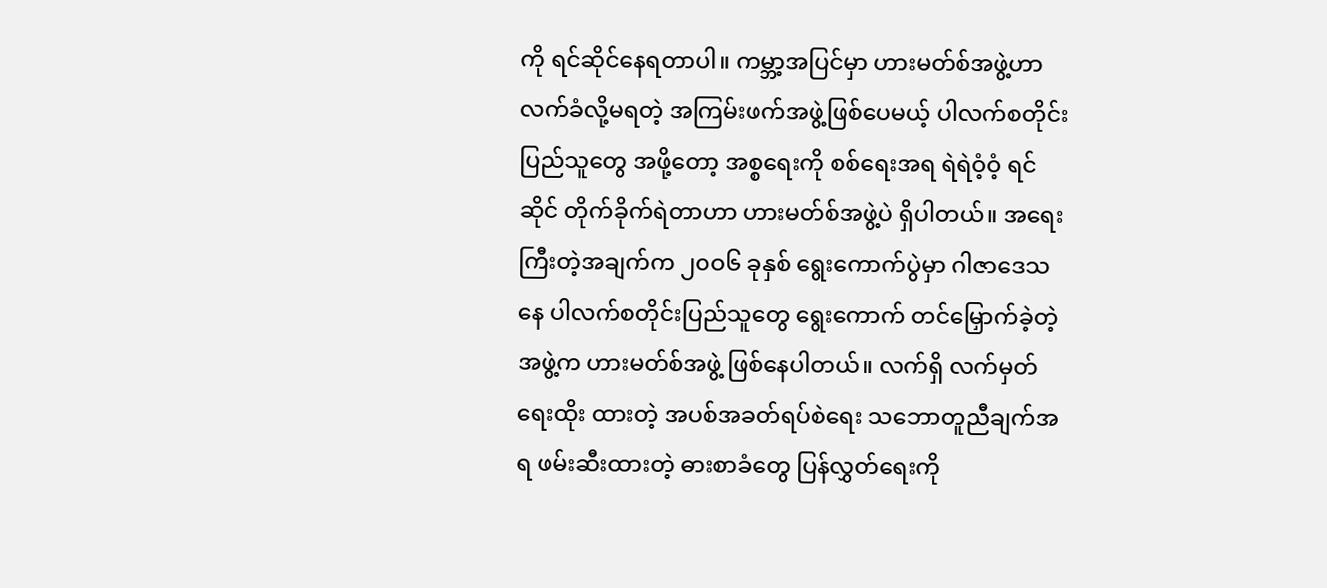ကို ရင်ဆိုင်နေရတာပါ။ ကမ္ဘာ့အပြင်မှာ ဟားမတ်စ်အဖွဲ့ဟာ လက်ခံလို့မရတဲ့ အကြမ်းဖက်အဖွဲ့ဖြစ်ပေမယ့် ပါလက်စတိုင်း ပြည်သူတွေ အဖို့တော့ အစ္စရေးကို စစ်ရေးအရ ရဲရဲဝံ့ဝံ့ ရင်ဆိုင် တိုက်ခိုက်ရဲတာဟာ ဟားမတ်စ်အဖွဲ့ပဲ ရှိပါတယ်။ အရေးကြီးတဲ့အချက်က ၂၀ဝ၆ ခုနှစ် ရွေးကောက်ပွဲမှာ ဂါဇာဒေသနေ ပါလက်စတိုင်းပြည်သူတွေ ရွေးကောက် တင်မြှောက်ခဲ့တဲ့အဖွဲ့က ဟားမတ်စ်အဖွဲ့ ဖြစ်နေပါတယ်။ လက်ရှိ လက်မှတ် ရေးထိုး ထားတဲ့ အပစ်အခတ်ရပ်စဲရေး သဘောတူညီချက်အရ ဖမ်းဆီးထားတဲ့ ဓားစာခံတွေ ပြန်လွှတ်ရေးကို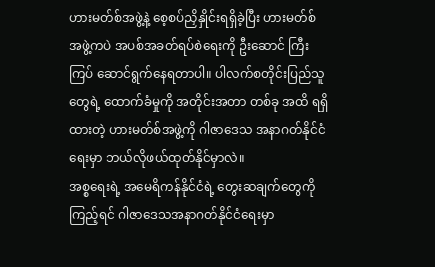ဟားမတ်စ်အဖွဲ့နဲ့ စေ့စပ်ညှိနှိုင်းရရှိခဲ့ပြီး ဟားမတ်စ် အဖွဲ့ကပဲ အပစ်အခတ်ရပ်စဲရေးကို ဦးဆောင် ကြီးကြပ် ဆောင်ရွက်နေရတာပါ။ ပါလက်စတိုင်းပြည်သူတွေရဲ့ ထောက်ခံမှုကို အတိုင်းအတာ တစ်ခု အထိ ရရှိထားတဲ့ ဟားမတ်စ်အဖွဲ့ကို ဂါဇာဒေသ အနာဂတ်နိုင်ငံရေးမှာ ဘယ်လိုဖယ်ထုတ်နိုင်မှာလဲ။
အစ္စရေးရဲ့ အမေရိကန်နိုင်ငံရဲ့ တွေးဆချက်တွေကိုကြည့်ရင် ဂါဇာဒေသအနာဂတ်နိုင်ငံရေးမှာ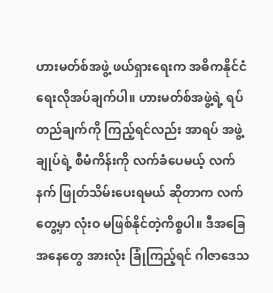ဟားမတ်စ်အဖွဲ့ ဖယ်ရှားရေးက အဓိကနိုင်ငံရေးလိုအပ်ချက်ပါ။ ဟားမတ်စ်အဖွဲ့ရဲ့ ရပ်တည်ချက်ကို ကြည့်ရင်လည်း အာရပ် အဖွဲ့ချုပ်ရဲ့ စီမံကိန်းကို လက်ခံပေမယ့် လက်နက် ဖြုတ်သိမ်းပေးရမယ် ဆိုတာက လက်တွေ့မှာ လုံးဝ မဖြစ်နိုင်တဲ့ကိစ္စပါ။ ဒီအခြေအနေတွေ အားလုံး ခြုံကြည့်ရင် ဂါဇာဒေသ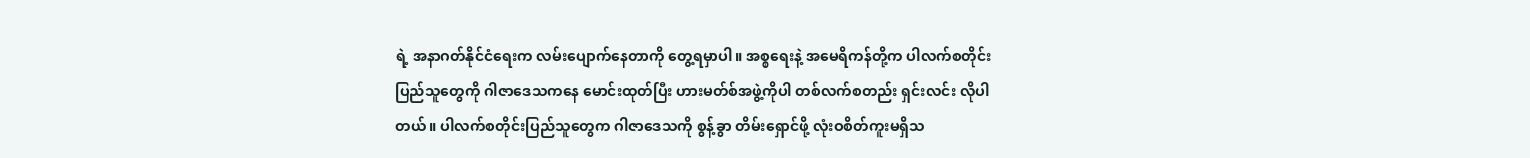ရဲ့ အနာဂတ်နိုင်ငံရေးက လမ်းပျောက်နေတာကို တွေ့ရမှာပါ။ အစ္စရေးနဲ့ အမေရိကန်တို့က ပါလက်စတိုင်း ပြည်သူတွေကို ဂါဇာဒေသကနေ မောင်းထုတ်ပြီး ဟားမတ်စ်အဖွဲ့ကိုပါ တစ်လက်စတည်း ရှင်းလင်း လိုပါတယ်။ ပါလက်စတိုင်းပြည်သူတွေက ဂါဇာဒေသကို စွန့်ခွာ တိမ်းရှောင်ဖို့ လုံးဝစိတ်ကူးမရှိသ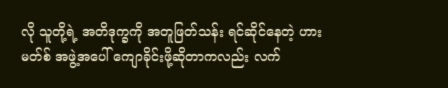လို သူတို့ရဲ့ အတိဒုက္ခကို အတူဖြတ်သန်း ရင်ဆိုင်နေတဲ့ ဟားမတ်စ် အဖွဲ့အပေါ် ကျောခိုင်းဖို့ဆိုတာကလည်း လက်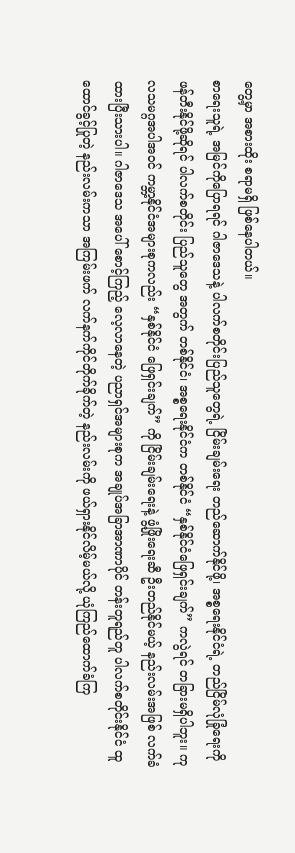တွေ့မှာ အစားထိုး စရာမရှိ ဖြစ်နေပါတယ်။
စာရေးသူရဲ့ အမြင်ကိုပြောရရင် ဂါဇာဒေသနဲ့ ပါလက်စတိုင်းပြည်သူတွေရဲ့ ငြိမ်းချမ်းရေး တည်ဆောက်နိုင်ဖို့၊ အစ္စရေးနိုင်ငံရဲ့ တည်ငြိမ်လုံခြုံရေးကို ဖန်တီးနိုင်ဖို့ဆိုရင် ပါလက်စတိုင်း ပြည်သူတွေ အတွက် တစ်နိုင်ငံ၊ အစ္စရေးနိုင်ငံက တစ်နိုင်ငံ “နှစ်နိုင်ငံဖြေရှင်းချက်” ကလွဲရင် တခြားမရှိပါဘူး။ ကုလသမဂ္ဂအပါအဝင် ကမ္ဘာ့နိုင်ငံအများစုကလည်း “နှစ်နိုင်ငံ ဖြေရှင်းချက်” ကို ငြိမ်းချမ်းရေးနဲ့ ဖွံ့ဖြိုးရေးဆီ ဦးတည်နိုင်မယ့် နည်းလမ်းအဖြစ် လက်ခံထားပြီးသားပါ။ ဂါဇာဒေသ အပေါ် စောင့်ကြည့် လေ့လာနေတဲ့ ပညာရှင်အများစုက အချုပ်အခြာအာဏာပိုင် တန်းတူရည်တူ ပါလက်စတိုင်းနိုင်ငံ ထူထောင်ခွင့်ပြုတဲ့ နည်းလမ်းကသာ အကြမ်းဖက် လက်နက်ကိုင်တိုက်ခိုက်တဲ့ နည်းလမ်းကို ဖယ်ရှားနိုင်လိမ့်မယ်လို့ ယုံကြည်ထောက်ခံကြ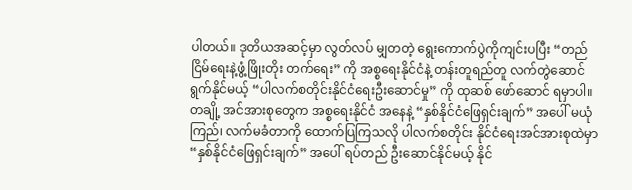ပါတယ်။ ဒုတိယအဆင့်မှာ လွတ်လပ် မျှတတဲ့ ရွေးကောက်ပွဲကိုကျင်းပပြီး “တည်ငြိမ်ရေးနဲ့ဖွံ့ဖြိုးတိုး တက်ရေး” ကို အစ္စရေးနိုင်ငံနဲ့ တန်းတူရည်တူ လက်တွဲဆောင်ရွက်နိုင်မယ့် “ပါလက်စတိုင်းနိုင်ငံရေးဦးဆောင်မှု” ကို ထုဆစ် ဖော်ဆောင် ရမှာပါ။
တချို့ အင်အားစုတွေက အစ္စရေးနိုင်ငံ အနေနဲ့ “နှစ်နိုင်ငံဖြေရှင်းချက်” အပေါ် မယုံကြည်၊ လက်မခံတာကို ထောက်ပြကြသလို ပါလက်စတိုင်း နိုင်ငံရေးအင်အားစုထဲမှာ “နှစ်နိုင်ငံဖြေရှင်းချက်” အပေါ် ရပ်တည် ဦးဆောင်နိုင်မယ့် နိုင်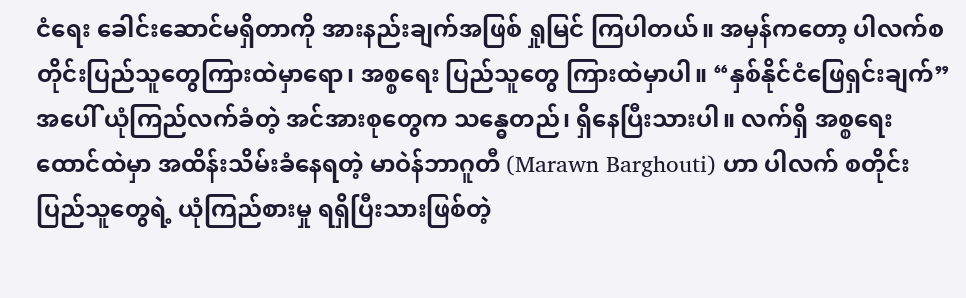ငံရေး ခေါင်းဆောင်မရှိတာကို အားနည်းချက်အဖြစ် ရှုမြင် ကြပါတယ်။ အမှန်ကတော့ ပါလက်စတိုင်းပြည်သူတွေကြားထဲမှာရော၊ အစ္စရေး ပြည်သူတွေ ကြားထဲမှာပါ။ “နှစ်နိုင်ငံဖြေရှင်းချက်” အပေါ် ယုံကြည်လက်ခံတဲ့ အင်အားစုတွေက သန္ဓေတည်၊ ရှိနေပြီးသားပါ။ လက်ရှိ အစ္စရေးထောင်ထဲမှာ အထိန်းသိမ်းခံနေရတဲ့ မာဝဲန်ဘာဂူတီ (Marawn Barghouti) ဟာ ပါလက် စတိုင်း ပြည်သူတွေရဲ့ ယုံကြည်စားမှု ရရှိပြီးသားဖြစ်တဲ့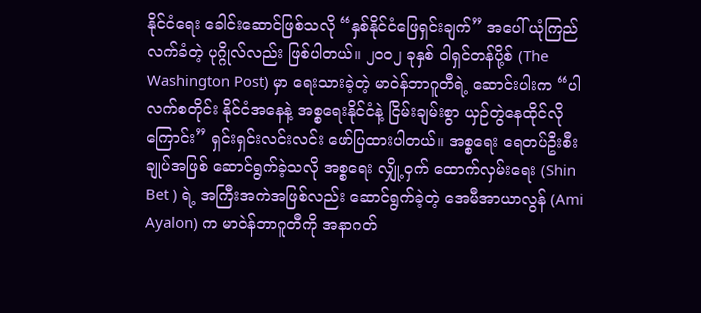နိုင်ငံရေး ခေါင်းဆောင်ဖြစ်သလို “နှစ်နိုင်ငံဖြေရှင်းချက်” အပေါ် ယုံကြည်လက်ခံတဲ့ ပုဂ္ဂိုလ်လည်း ဖြစ်ပါတယ်။ ၂၀ဝ၂ ခုနှစ် ဝါရှင်တန်ပို့စ် (The Washington Post) မှာ ရေးသားခဲ့တဲ့ မာဝဲန်ဘာဂူတီရဲ့ ဆောင်းပါးက “ပါလက်စတိုင်း နိုင်ငံအနေနဲ့ အစ္စရေးနိုင်ငံနဲ့ ငြိမ်းချမ်းစွာ ယှဉ်တွဲနေထိုင်လိုကြောင်း” ရှင်းရှင်းလင်းလင်း ဖော်ပြထားပါတယ်။ အစ္စရေး ရေတပ်ဦးစီးချုပ်အဖြစ် ဆောင်ရွက်ခဲ့သလို အစ္စရေး လျှို့ဝှက် ထောက်လှမ်းရေး (Shin Bet ) ရဲ့ အကြီးအကဲအဖြစ်လည်း ဆောင်ရွက်ခဲ့တဲ့ အေမီအာယာလွန် (Ami Ayalon) က မာဝဲန်ဘာဂူတီကို အနာဂတ်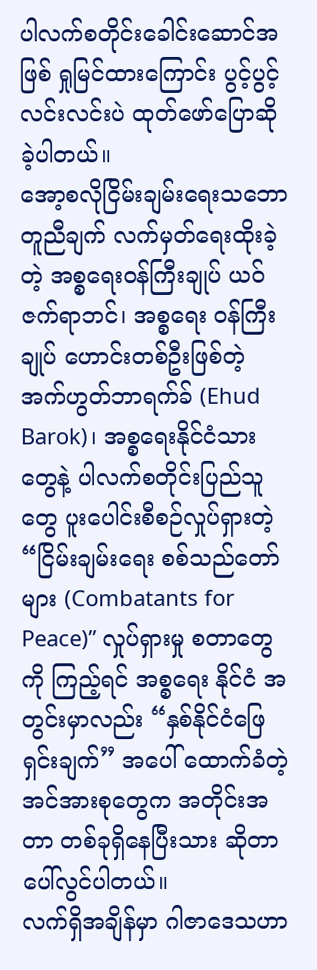ပါလက်စတိုင်းခေါင်းဆောင်အဖြစ် ရှုမြင်ထားကြောင်း ပွင့်ပွင့်လင်းလင်းပဲ ထုတ်ဖော်ပြောဆိုခဲ့ပါတယ်။
အော့စလိုငြိမ်းချမ်းရေးသဘောတူညီချက် လက်မှတ်ရေးထိုးခဲ့တဲ့ အစ္စရေးဝန်ကြီးချုပ် ယဝ်ဇက်ရာဘင်၊ အစ္စရေး ဝန်ကြီးချုပ် ဟောင်းတစ်ဦးဖြစ်တဲ့ အက်ဟွတ်ဘာရက်ခ် (Ehud Barok)၊ အစ္စရေးနိုင်ငံသားတွေနဲ့ ပါလက်စတိုင်းပြည်သူတွေ ပူးပေါင်းစီစဉ်လှုပ်ရှားတဲ့ “ငြိမ်းချမ်းရေး စစ်သည်တော်များ (Combatants for Peace)” လှုပ်ရှားမှု စတာတွေကို ကြည့်ရင် အစ္စရေး နိုင်ငံ အတွင်းမှာလည်း “နှစ်နိုင်ငံဖြေရှင်းချက်” အပေါ် ထောက်ခံတဲ့အင်အားစုတွေက အတိုင်းအတာ တစ်ခုရှိနေပြီးသား ဆိုတာ ပေါ်လွင်ပါတယ်။
လက်ရှိအချိန်မှာ ဂါဇာဒေသဟာ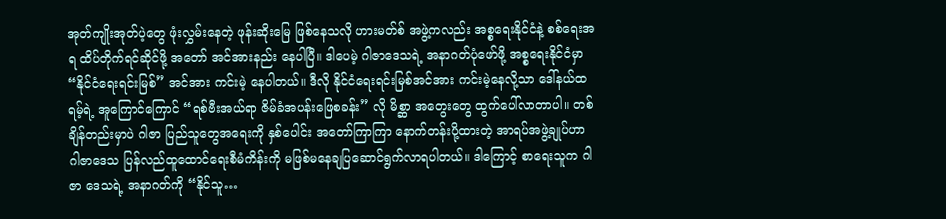အုတ်ကျိုးအုတ်ပဲ့တွေ ဖုံးလွှမ်းနေတဲ့ ဖုန်းဆိုးမြေ ဖြစ်နေသလို ဟားမတ်စ် အဖွဲ့ကလည်း အစ္စရေးနိုင်ငံနဲ့ စစ်ရေးအရ ထိပ်တိုက်ရင်ဆိုင်ဖို့ အတော် အင်အားနည်း နေပါပြီ။ ဒါပေမဲ့ ဂါဇာဒေသရဲ့ အနာဂတ်ပုံဖော်ဖို့ အစ္စရေးနိုင်ငံမှာ “နိုင်ငံရေးရင်းမြစ်” အင်အား ကင်းမဲ့ နေပါတယ်။ ဒီလို နိုင်ငံရေးရင်းမြစ်အင်အား ကင်းမဲ့နေလို့သာ ဒေါ်နယ်ထရမ့်ရဲ့ အူကြောင်ကြောင် “ရစ်ဗီးအယ်ရာ ဇိမ်ခံအပန်းဖြေစခန်း” လို မိစ္ဆာ အတွေးတွေ ထွက်ပေါ်လာတာပါ။ တစ်ချိန်တည်းမှာပဲ ဂါဇာ ပြည်သူတွေအရေးကို နှစ်ပေါင်း အတော်ကြာကြာ နောက်တန်းပို့ထားတဲ့ အာရပ်အဖွဲ့ချုပ်ဟာ ဂါဇာဒေသ ပြန်လည်ထူထောင်ရေးစီမံကိန်းကို မဖြစ်မနေချပြဆောင်ရွက်လာရပါတယ်။ ဒါကြောင့် စာရေးသူက ဂါဇာ ဒေသရဲ့ အနာဂတ်ကို “နိုင်သူ…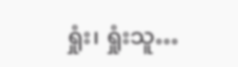ရှုံး၊ ရှုံးသူ…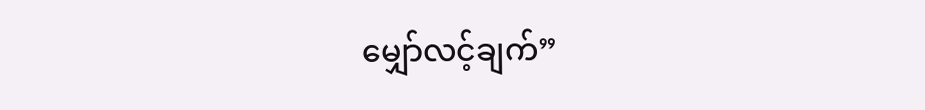မျှော်လင့်ချက်”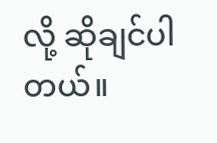လို့ ဆိုချင်ပါတယ်။